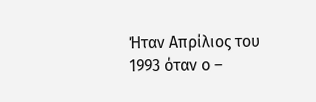Ήταν Απρίλιος του 1993 όταν ο –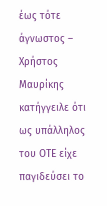έως τότε άγνωστος – Χρήστος Μαυρίκης κατήγγειλε ότι ως υπάλληλος του ΟΤΕ είχε παγιδεύσει το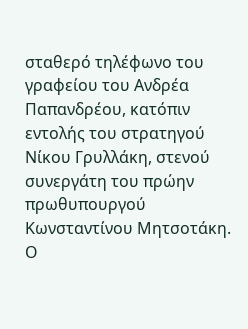σταθερό τηλέφωνο του γραφείου του Ανδρέα Παπανδρέου, κατόπιν εντολής του στρατηγού Νίκου Γρυλλάκη, στενού συνεργάτη του πρώην πρωθυπουργού Κωνσταντίνου Μητσοτάκη.
Ο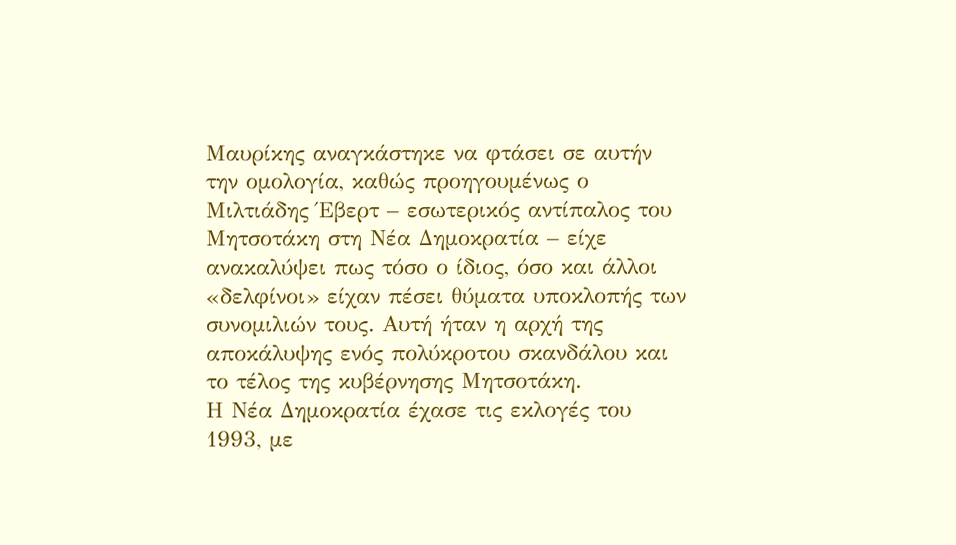Μαυρίκης αναγκάστηκε να φτάσει σε αυτήν την ομολογία, καθώς προηγουμένως ο Μιλτιάδης Έβερτ – εσωτερικός αντίπαλος του Μητσοτάκη στη Νέα Δημοκρατία – είχε ανακαλύψει πως τόσο ο ίδιος, όσο και άλλοι «δελφίνοι» είχαν πέσει θύματα υποκλοπής των συνομιλιών τους. Αυτή ήταν η αρχή της αποκάλυψης ενός πολύκροτου σκανδάλου και το τέλος της κυβέρνησης Μητσοτάκη.
Η Νέα Δημοκρατία έχασε τις εκλογές του 1993, με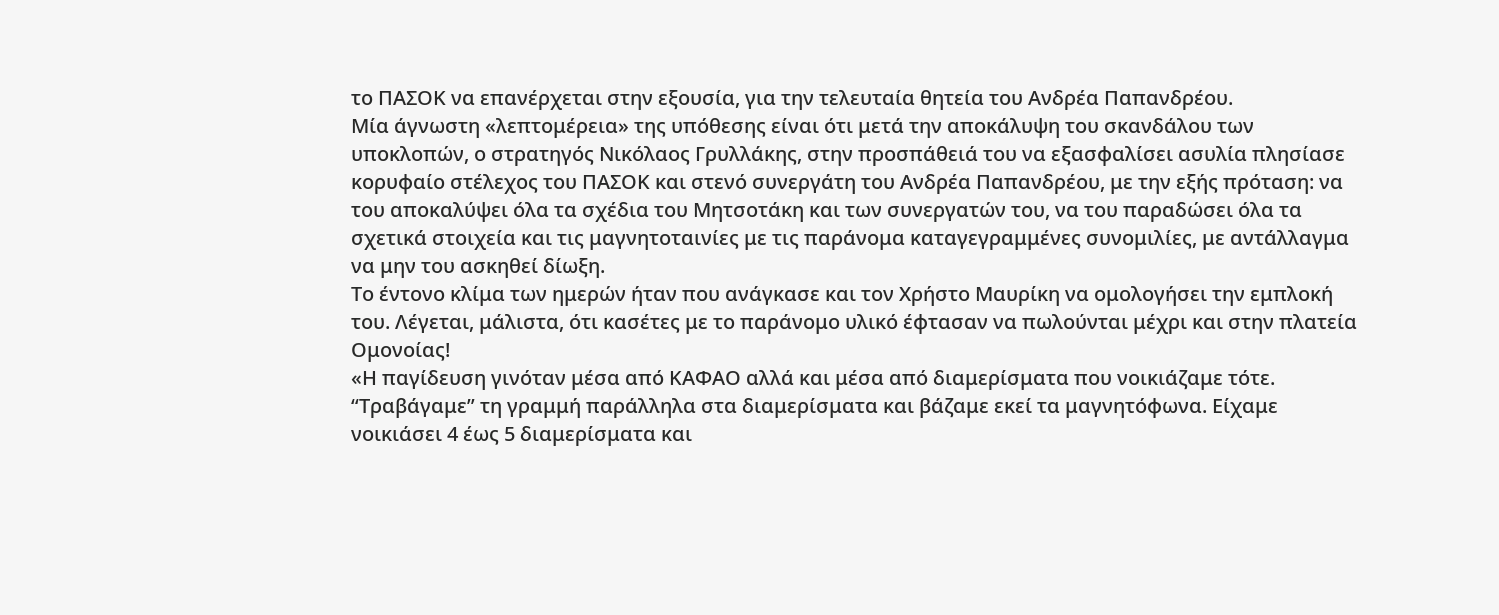το ΠΑΣΟΚ να επανέρχεται στην εξουσία, για την τελευταία θητεία του Ανδρέα Παπανδρέου.
Μία άγνωστη «λεπτομέρεια» της υπόθεσης είναι ότι μετά την αποκάλυψη του σκανδάλου των υποκλοπών, ο στρατηγός Νικόλαος Γρυλλάκης, στην προσπάθειά του να εξασφαλίσει ασυλία πλησίασε κορυφαίο στέλεχος του ΠΑΣΟΚ και στενό συνεργάτη του Ανδρέα Παπανδρέου, με την εξής πρόταση: να του αποκαλύψει όλα τα σχέδια του Μητσοτάκη και των συνεργατών του, να του παραδώσει όλα τα σχετικά στοιχεία και τις μαγνητοταινίες με τις παράνομα καταγεγραμμένες συνομιλίες, με αντάλλαγμα να μην του ασκηθεί δίωξη.
Το έντονο κλίμα των ημερών ήταν που ανάγκασε και τον Χρήστο Μαυρίκη να ομολογήσει την εμπλοκή του. Λέγεται, μάλιστα, ότι κασέτες με το παράνομο υλικό έφτασαν να πωλούνται μέχρι και στην πλατεία Ομονοίας!
«Η παγίδευση γινόταν μέσα από ΚΑΦΑΟ αλλά και μέσα από διαμερίσματα που νοικιάζαμε τότε. “Τραβάγαμε” τη γραμμή παράλληλα στα διαμερίσματα και βάζαμε εκεί τα μαγνητόφωνα. Είχαμε νοικιάσει 4 έως 5 διαμερίσματα και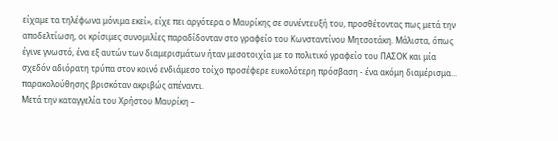είχαμε τα τηλέφωνα μόνιμα εκεί», είχε πει αργότερα ο Μαυρίκης σε συνέντευξή του, προσθέτοντας πως μετά την αποδελτίωση, οι κρίσιμες συνομιλίες παραδίδονταν στο γραφείο του Κωνσταντίνου Μητσοτάκη. Μάλιστα, όπως έγινε γνωστό, ένα εξ αυτών των διαμερισμάτων ήταν μεσοτοιχία με το πολιτικό γραφείο του ΠΑΣΟΚ και μία σχεδόν αδιόρατη τρύπα στον κοινό ενδιάμεσο τοίχο προσέφερε ευκολότερη πρόσβαση - ένα ακόμη διαμέρισμα... παρακολούθησης βρισκόταν ακριβώς απέναντι.
Μετά την καταγγελία του Χρήστου Μαυρίκη –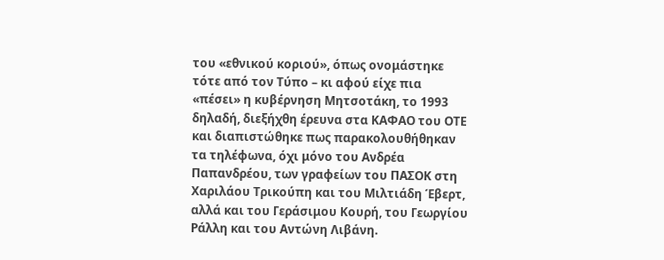του «εθνικού κοριού», όπως ονομάστηκε τότε από τον Τύπο – κι αφού είχε πια «πέσει» η κυβέρνηση Μητσοτάκη, το 1993 δηλαδή, διεξήχθη έρευνα στα ΚΑΦΑΟ του ΟΤΕ και διαπιστώθηκε πως παρακολουθήθηκαν τα τηλέφωνα, όχι μόνο του Ανδρέα Παπανδρέου, των γραφείων του ΠΑΣΟΚ στη Χαριλάου Τρικούπη και του Μιλτιάδη Έβερτ, αλλά και του Γεράσιμου Κουρή, του Γεωργίου Ράλλη και του Αντώνη Λιβάνη.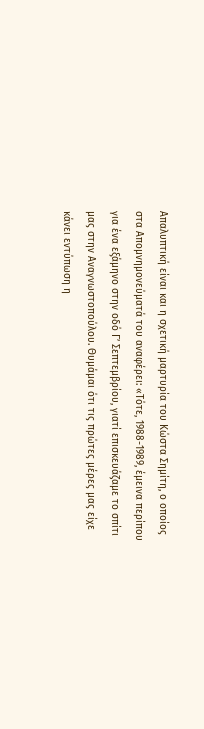Απαλυπτική είναι και η σχετική μαρτυρία του Κώστα Σημίτη, ο οποίος στα Απομνημονεύματά του αναφέρει: «Τότε, 1988-1989, έμεινα περίπου για ένα εξάμηνο στην οδό Γ’ Σεπτεμβρίου, γιατί επισκευάζαμε το σπίτι μας στην Αναγνωστοπούλου. Θυμάμαι ότι τις πρώτες μέρες μας είχε κάνει εντύπωση η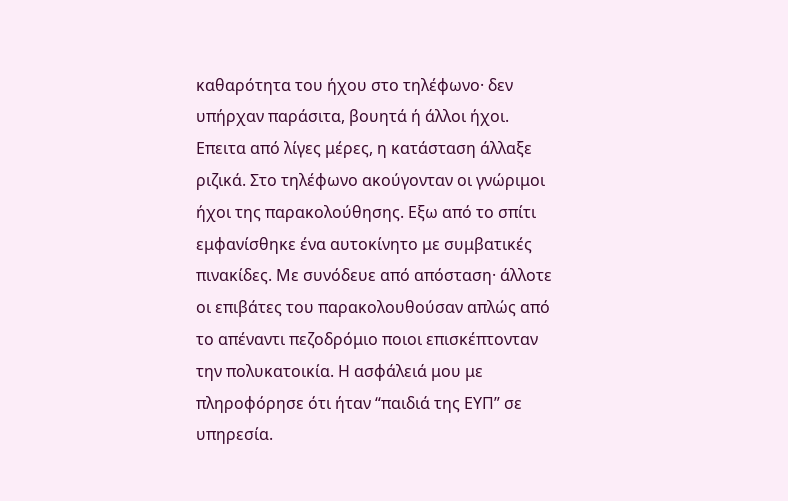καθαρότητα του ήχου στο τηλέφωνο· δεν υπήρχαν παράσιτα, βουητά ή άλλοι ήχοι. Επειτα από λίγες μέρες, η κατάσταση άλλαξε ριζικά. Στο τηλέφωνο ακούγονταν οι γνώριμοι ήχοι της παρακολούθησης. Εξω από το σπίτι εμφανίσθηκε ένα αυτοκίνητο με συμβατικές πινακίδες. Με συνόδευε από απόσταση· άλλοτε οι επιβάτες του παρακολουθούσαν απλώς από το απέναντι πεζοδρόμιο ποιοι επισκέπτονταν την πολυκατοικία. Η ασφάλειά μου με πληροφόρησε ότι ήταν “παιδιά της ΕΥΠ” σε υπηρεσία.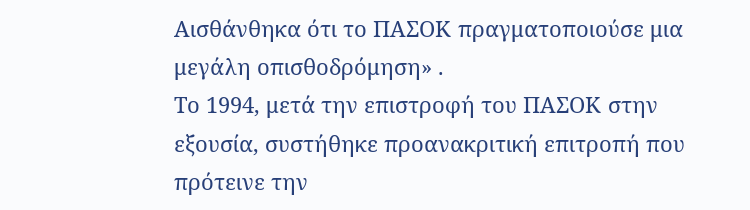Αισθάνθηκα ότι το ΠΑΣΟΚ πραγματοποιούσε μια μεγάλη οπισθοδρόμηση» .
Το 1994, μετά την επιστροφή του ΠΑΣΟΚ στην εξουσία, συστήθηκε προανακριτική επιτροπή που πρότεινε την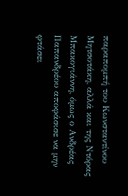παραπομπή του Κωνσταντίνου Μητσοτάκη, αλλά και της Ντόρας Μπακογιάννη, όμως ο Ανδρέας Παπανδρέου αποφάσισε να μην φτάσει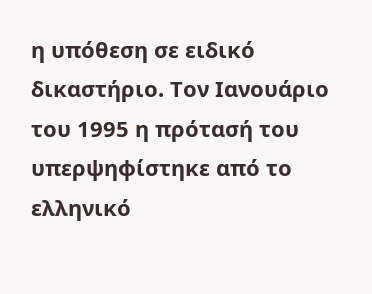η υπόθεση σε ειδικό δικαστήριο. Τον Ιανουάριο του 1995 η πρότασή του υπερψηφίστηκε από το ελληνικό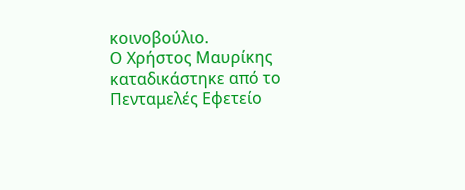κοινοβούλιο.
Ο Χρήστος Μαυρίκης καταδικάστηκε από το Πενταμελές Εφετείο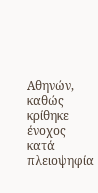Αθηνών, καθώς κρίθηκε ένοχος κατά πλειοψηφία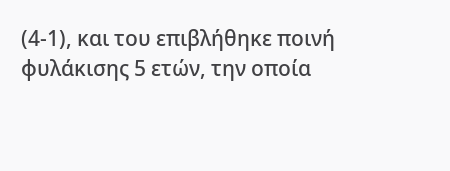(4-1), και του επιβλήθηκε ποινή φυλάκισης 5 ετών, την οποία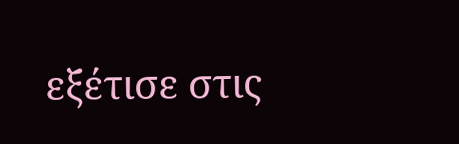εξέτισε στις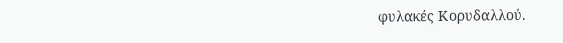φυλακές Κορυδαλλού.